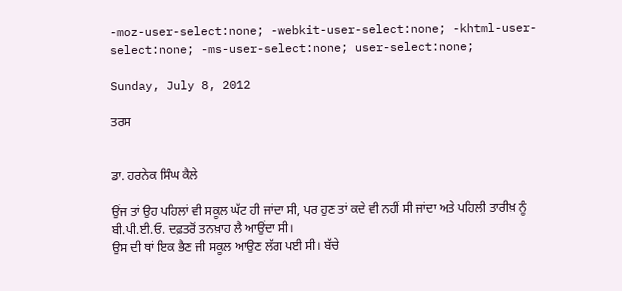-moz-user-select:none; -webkit-user-select:none; -khtml-user-select:none; -ms-user-select:none; user-select:none;

Sunday, July 8, 2012

ਤਰਸ


ਡਾ. ਹਰਨੇਕ ਸਿੰਘ ਕੈਲੇ

ਉਂਜ ਤਾਂ ਉਹ ਪਹਿਲਾਂ ਵੀ ਸਕੂਲ ਘੱਟ ਹੀ ਜਾਂਦਾ ਸੀ, ਪਰ ਹੁਣ ਤਾਂ ਕਦੇ ਵੀ ਨਹੀਂ ਸੀ ਜਾਂਦਾ ਅਤੇ ਪਹਿਲੀ ਤਾਰੀਖ਼ ਨੂੰ ਬੀ.ਪੀ.ਈ.ਓ. ਦਫ਼ਤਰੋਂ ਤਨਖ਼ਾਹ ਲੈ ਆਉਂਦਾ ਸੀ।
ਉਸ ਦੀ ਥਾਂ ਇਕ ਭੈਣ ਜੀ ਸਕੂਲ ਆਉਣ ਲੱਗ ਪਈ ਸੀ। ਬੱਚੇ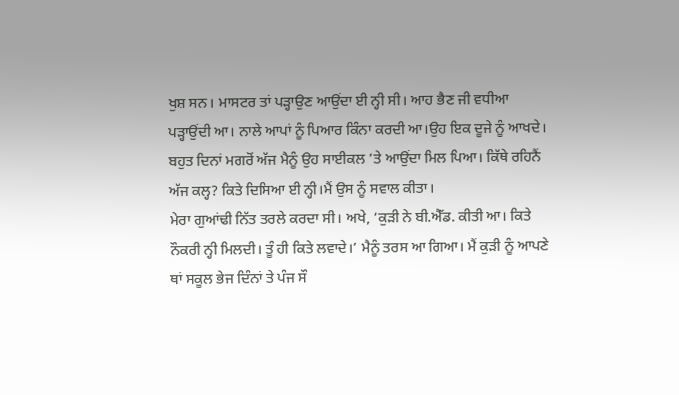ਖੁਸ਼ ਸਨ। ਮਾਸਟਰ ਤਾਂ ਪੜ੍ਹਾਉਣ ਆਉਂਦਾ ਈ ਨ੍ਹੀ ਸੀ। ਆਹ ਭੈਣ ਜੀ ਵਧੀਆ ਪੜ੍ਹਾਉਂਦੀ ਆ। ਨਾਲੇ ਆਪਾਂ ਨੂੰ ਪਿਆਰ ਕਿੰਨਾ ਕਰਦੀ ਆ।ਉਹ ਇਕ ਦੂਜੇ ਨੂੰ ਆਖਦੇ।
ਬਹੁਤ ਦਿਨਾਂ ਮਗਰੋਂ ਅੱਜ ਮੈਨੂੰ ਉਹ ਸਾਈਕਲ ’ਤੇ ਆਉਂਦਾ ਮਿਲ ਪਿਆ। ਕਿੱਥੇ ਰਹਿਨੈਂ ਅੱਜ ਕਲ੍ਹ? ਕਿਤੇ ਦਿਸਿਆ ਈ ਨ੍ਹੀ।ਮੈਂ ਉਸ ਨੂੰ ਸਵਾਲ ਕੀਤਾ।
ਮੇਰਾ ਗੁਆਂਢੀ ਨਿੱਤ ਤਰਲੇ ਕਰਦਾ ਸੀ। ਅਖੇ, ‘ਕੁੜੀ ਨੇ ਬੀ.ਐੱਡ. ਕੀਤੀ ਆ। ਕਿਤੇ ਨੌਕਰੀ ਨ੍ਹੀ ਮਿਲਦੀ। ਤੂੰ ਹੀ ਕਿਤੇ ਲਵਾਦੇ।’ ਮੈਨੂੰ ਤਰਸ ਆ ਗਿਆ। ਮੈਂ ਕੁੜੀ ਨੂੰ ਆਪਣੇ ਥਾਂ ਸਕੂਲ ਭੇਜ ਦਿੰਨਾਂ ਤੇ ਪੰਜ ਸੌ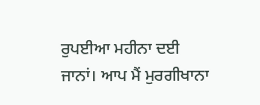ਰੁਪਈਆ ਮਹੀਨਾ ਦਈ ਜਾਨਾਂ। ਆਪ ਮੈਂ ਮੁਰਗੀਖਾਨਾ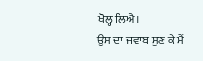ਖੋਲ੍ਹ ਲਿਐ।
ਉਸ ਦਾ ਜਵਾਬ ਸੁਣ ਕੇ ਮੈਂ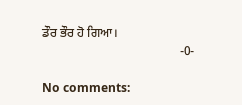ਡੌਰ ਭੌਰ ਹੋ ਗਿਆ।
                                            -0-

No comments: